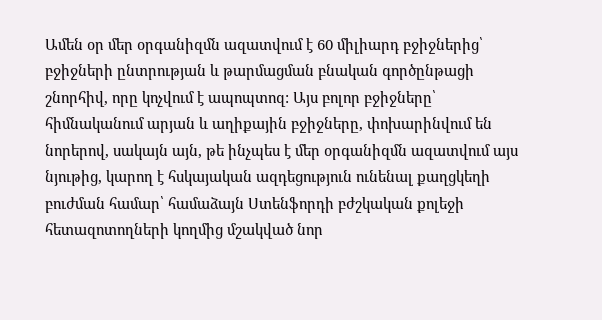Ամեն օր մեր օրգանիզմն ազատվում է 60 միլիարդ բջիջներից՝ բջիջների ընտրության և թարմացման բնական գործընթացի շնորհիվ, որը կոչվում է ապոպտոզ: Այս բոլոր բջիջները՝ հիմնականում արյան և աղիքային բջիջները, փոխարինվում են նորերով, սակայն այն, թե ինչպես է մեր օրգանիզմն ազատվում այս նյութից, կարող է հսկայական ազդեցություն ունենալ քաղցկեղի բուժման համար՝ համաձայն Ստենֆորդի բժշկական քոլեջի հետազոտողների կողմից մշակված նոր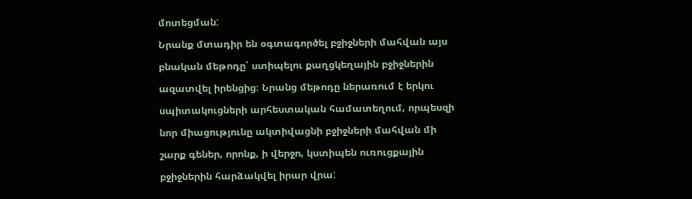մոտեցման:
Նրանք մտադիր են օգտագործել բջիջների մահվան այս բնական մեթոդը՝ ստիպելու քաղցկեղային բջիջներին ազատվել իրենցից։ Նրանց մեթոդը ներառում է երկու սպիտակուցների արհեստական համատեղում, որպեսզի նոր միացությունը ակտիվացնի բջիջների մահվան մի շարք գեներ, որոնք, ի վերջո, կստիպեն ուռուցքային բջիջներին հարձակվել իրար վրա: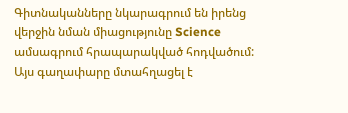Գիտնականները նկարագրում են իրենց վերջին նման միացությունը Science ամսագրում հրապարակված հոդվածում:
Այս գաղափարը մտահղացել է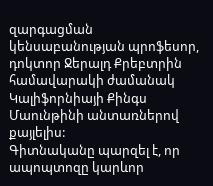զարգացման կենսաբանության պրոֆեսոր, դոկտոր Ջերալդ Քրեբտրին համավարակի ժամանակ Կալիֆորնիայի Քինգս Մաունթինի անտառներով քայլելիս:
Գիտնականը պարզել է, որ ապոպտոզը կարևոր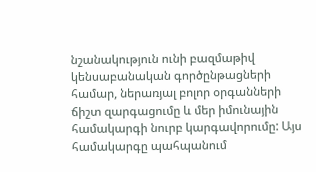նշանակություն ունի բազմաթիվ կենսաբանական գործընթացների համար, ներառյալ բոլոր օրգանների ճիշտ զարգացումը և մեր իմունային համակարգի նուրբ կարգավորումը: Այս համակարգը պահպանում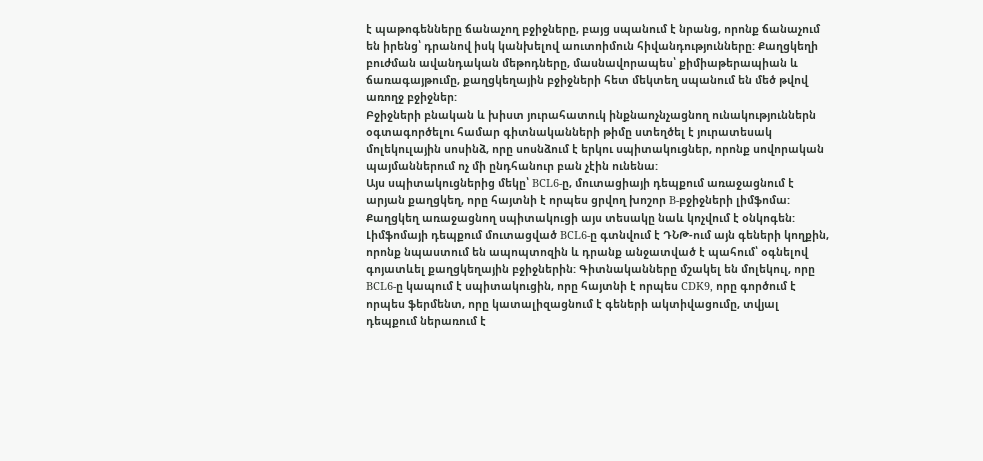է պաթոգենները ճանաչող բջիջները, բայց սպանում է նրանց, որոնք ճանաչում են իրենց՝ դրանով իսկ կանխելով աուտոիմուն հիվանդությունները: Քաղցկեղի բուժման ավանդական մեթոդները, մասնավորապես՝ քիմիաթերապիան և ճառագայթումը, քաղցկեղային բջիջների հետ մեկտեղ սպանում են մեծ թվով առողջ բջիջներ:
Բջիջների բնական և խիստ յուրահատուկ ինքնաոչնչացնող ունակություններն օգտագործելու համար գիտնականների թիմը ստեղծել է յուրատեսակ մոլեկուլային սոսինձ, որը սոսնձում է երկու սպիտակուցներ, որոնք սովորական պայմաններում ոչ մի ընդհանուր բան չէին ունենա:
Այս սպիտակուցներից մեկը՝ BCL6-ը, մուտացիայի դեպքում առաջացնում է արյան քաղցկեղ, որը հայտնի է որպես ցրվող խոշոր B-բջիջների լիմֆոմա: Քաղցկեղ առաջացնող սպիտակուցի այս տեսակը նաև կոչվում է օնկոգեն: Լիմֆոմայի դեպքում մուտացված BCL6-ը գտնվում է ԴՆԹ-ում այն գեների կողքին, որոնք նպաստում են ապոպտոզին և դրանք անջատված է պահում՝ օգնելով գոյատևել քաղցկեղային բջիջներին: Գիտնականները մշակել են մոլեկուլ, որը BCL6-ը կապում է սպիտակուցին, որը հայտնի է որպես CDK9, որը գործում է որպես ֆերմենտ, որը կատալիզացնում է գեների ակտիվացումը, տվյալ դեպքում ներառում է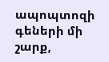ապոպտոզի գեների մի շարք,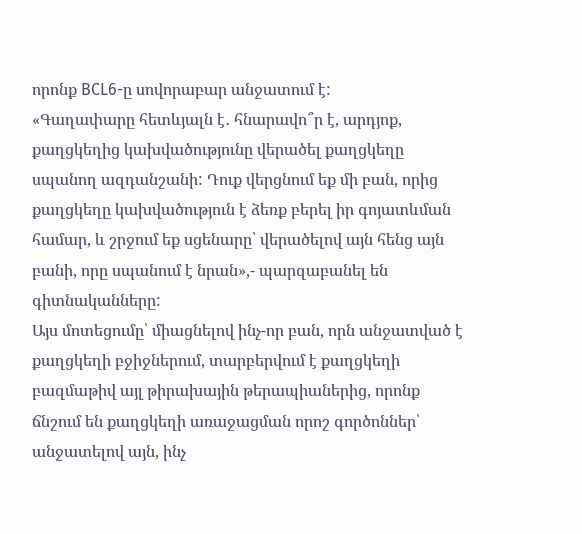որոնք BCL6-ը սովորաբար անջատում է:
«Գաղափարը հետևյալն է․ հնարավո՞ր է, արդյոք, քաղցկեղից կախվածությունը վերածել քաղցկեղը սպանող ազդանշանի: Դուք վերցնում եք մի բան, որից քաղցկեղը կախվածություն է ձեռք բերել իր գոյատևման համար, և շրջում եք սցենարը՝ վերածելով այն հենց այն բանի, որը սպանում է նրան»,- պարզաբանել են գիտնականները:
Այս մոտեցումը՝ միացնելով ինչ-որ բան, որն անջատված է քաղցկեղի բջիջներում, տարբերվում է քաղցկեղի բազմաթիվ այլ թիրախային թերապիաներից, որոնք ճնշում են քաղցկեղի առաջացման որոշ գործոններ՝ անջատելով այն, ինչ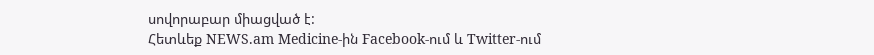սովորաբար միացված է:
Հետևեք NEWS.am Medicine-ին Facebook-ում և Twitter-ում